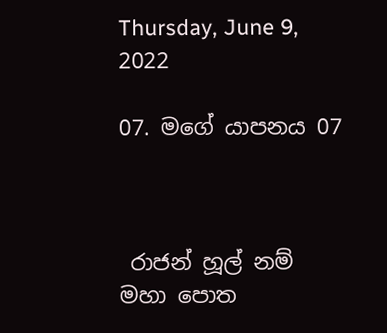Thursday, June 9, 2022

07. මගේ යාපනය 07



 රාජන් හූල් නම් මහා පොත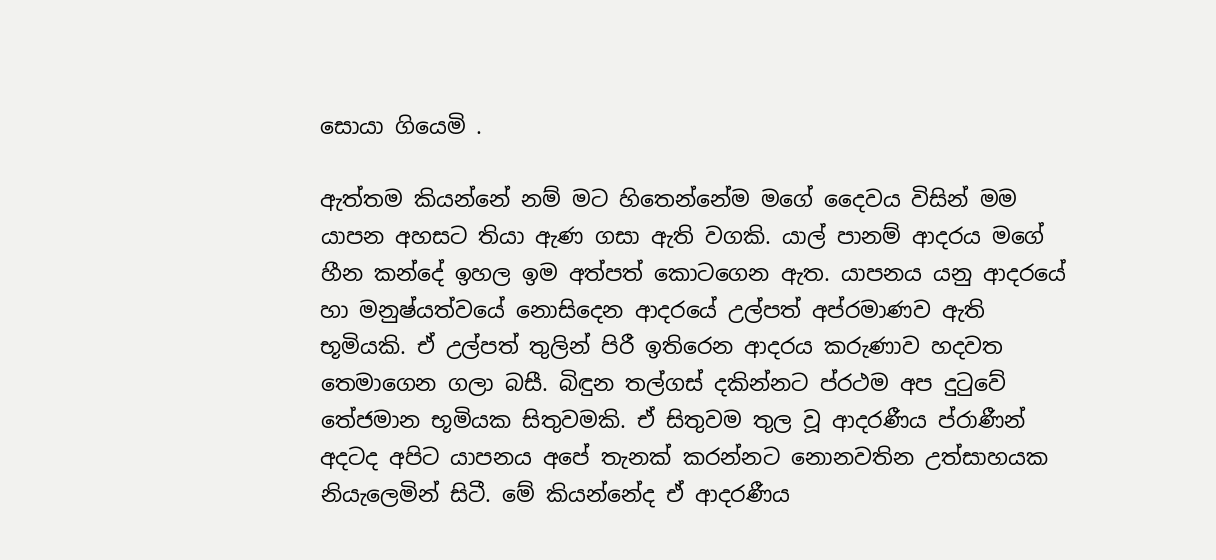සොයා ගියෙමි .

ඇත්තම කියන්නේ නම් මට හිතෙන්නේම මගේ දෛවය විසින් මම යාපන අහසට තියා ඇණ ගසා ඇති වගකි. යාල් පානම් ආදරය මගේ හීන කන්දේ ඉහල ඉම අත්පත් කොටගෙන ඇත. යාපනය යනු ආදරයේ හා මනුෂ්යත්වයේ නොසිදෙන ආදරයේ උල්පත් අප්රමාණව ඇති භූමියකි. ඒ උල්පත් තුලින් පිරී ඉතිරෙන ආදරය කරුණාව හදවත තෙමාගෙන ගලා බසී. බිඳුන තල්ගස් දකින්නට ප්රථම අප දුටුවේ තේජමාන භූමියක සිතුවමකි. ඒ සිතුවම තුල වූ ආදරණීය ප්රාණීන් අදටද අපිට යාපනය අපේ තැනක් කරන්නට නොනවතින උත්සාහයක නියැලෙමින් සිටී. මේ කියන්නේද ඒ ආදරණීය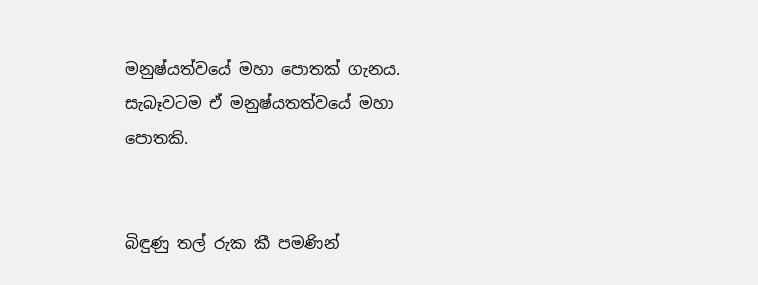මනුෂ්යත්වයේ මහා පොතක් ගැනය. සැබෑවටම ඒ මනුෂ්යතත්වයේ මහා පොතකි.


බිඳුණු තල් රුක කී පමණින්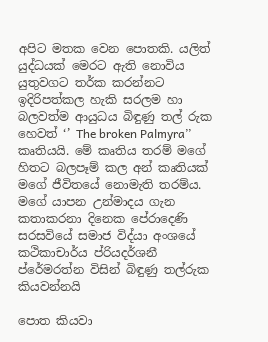අපිට මතක වෙන පොතකි. යලිත් යුද්ධයක් මෙරට ඇති නොවිය යුතුවගට තර්ක කරන්නට ඉදිරිපත්කල හැකි සරලම හා බලවත්ම ආයුධය බිඳුණු තල් රුක හෙවත් ‘’ The broken Palmyra’’ කෘතියයි. මේ කෘතිය තරම් මගේ හිතට බලපෑම් කල අන් කෘතියක් මගේ ජීවිතයේ නොමැති තරම්ය. මගේ යාපන උන්මාදය ගැන කතාකරනා දිනෙක පේරාදෙණි සරසවියේ සමාජ විද්යා අංශයේ කථිකාචාර්ය ප්රියදර්ශනී ප්රේමරත්න විසින් බිඳුණු තල්රුක කියවන්නයි

පොත කියවා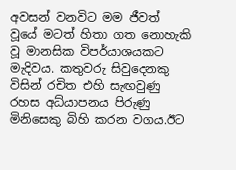අවසන් වනවිට මම ජීවත් වූයේ මටත් හිතා ගත නොහැකි වූ මානසික විපර්යාශයකට මැදිවය. කතුවරු සිවුදෙනකු විසින් රචිත එහි සැඟවුණු රහස අධ්යාපනය පිරුණු මිනිසෙකු බිහි කරන වගය.ඊට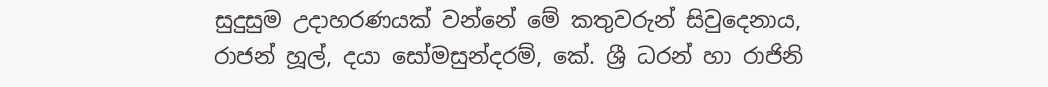සුදුසුම උදාහරණයක් වන්නේ මේ කතුවරුන් සිවුදෙනාය, රාජන් හූල්, දයා සෝමසුන්දරම්, කේ. ශ්‍රී ධරන් හා රාජිනි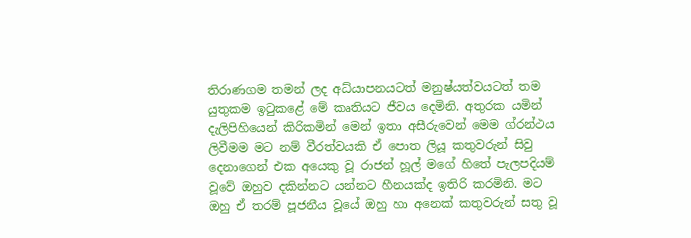තිරාණගම තමන් ලද අධ්යාපනයටත් මනුෂ්යත්වයටත් තම යුතුකම ඉටුකළේ මේ කෘතියට ජීවය දෙමිනි. අතුරක යමින් දැලිපිහියෙන් කිරිකමින් මෙන් ඉතා අසීරුවෙන් මෙම ග්රන්ථය ලිවීමම මට නම් වීරත්වයකි ඒ පොත ලියූ කතුවරුන් සිවු දෙනාගෙන් එක අයෙකු වූ රාජන් හූල් මගේ හිතේ පැලපදියම් වූවේ ඔහුව දකින්නට යන්නට හීනයක්ද ඉතිරි කරමිනි. මට ඔහු ඒ තරම් පූජනීය වූයේ ඔහු හා අනෙක් කතුවරුන් සතු වූ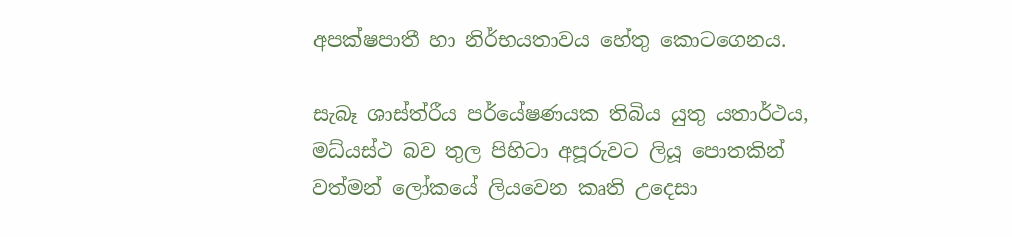අපක්ෂපාතී හා නිර්භයතාවය හේතු කොටගෙනය.

සැබෑ ශාස්ත්රීය පර්යේෂණයක තිබිය යුතු යතාර්ථය, මධ්යස්ථ බව තුල පිහිටා අපූරුවට ලියූ පොතකින් වත්මන් ලෝකයේ ලියවෙන කෘති උදෙසා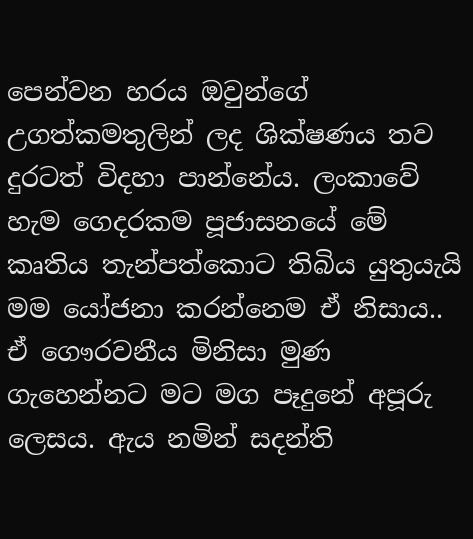පෙන්වන හරය ඔවුන්ගේ උගත්කමතුලින් ලද ශික්ෂණය තව දුරටත් විදහා පාන්නේය. ලංකාවේ හැම ගෙදරකම පූජාසනයේ මේ කෘතිය තැන්පත්කොට තිබිය යුතුයැයි මම යෝජනා කරන්නෙම ඒ නිසාය..
ඒ ගෞරවනීය මිනිසා මුණ ගැහෙන්නට මට මග පෑදුනේ අපූරු ලෙසය. ඇය නමින් සදන්ති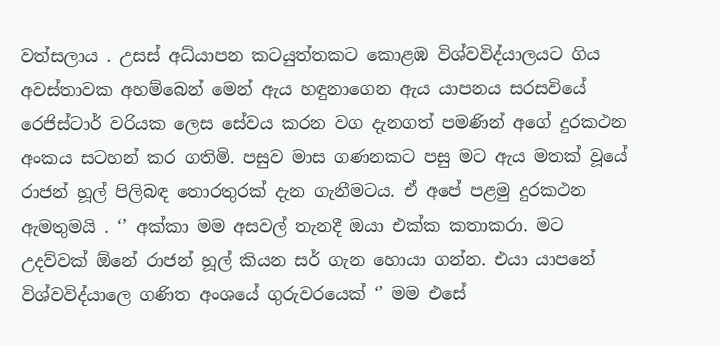වත්සලාය . උසස් අධ්යාපන කටයුත්තකට කොළඹ විශ්වවිද්යාලයට ගිය අවස්තාවක අහම්බෙන් මෙන් ඇය හඳුනාගෙන ඇය යාපනය සරසවියේ රෙජිස්ටාර් වරියක ලෙස සේවය කරන වග දැනගත් පමණින් අගේ දුරකථන අංකය සටහන් කර ගතිමි. පසුව මාස ගණනකට පසු මට ඇය මතක් වූයේ රාජන් හූල් පිලිබඳ තොරතුරක් දැන ගැනීමටය. ඒ අපේ පළමු දුරකථන ඇමතුමයි . ‘’ අක්කා මම අසවල් තැනදී ඔයා එක්ක කතාකරා. මට උදව්වක් ඕනේ රාජන් හූල් කියන සර් ගැන හොයා ගන්න. එයා යාපනේ විශ්වවිද්යාලෙ ගණිත අංශයේ ගුරුවරයෙක් ‘’ මම එසේ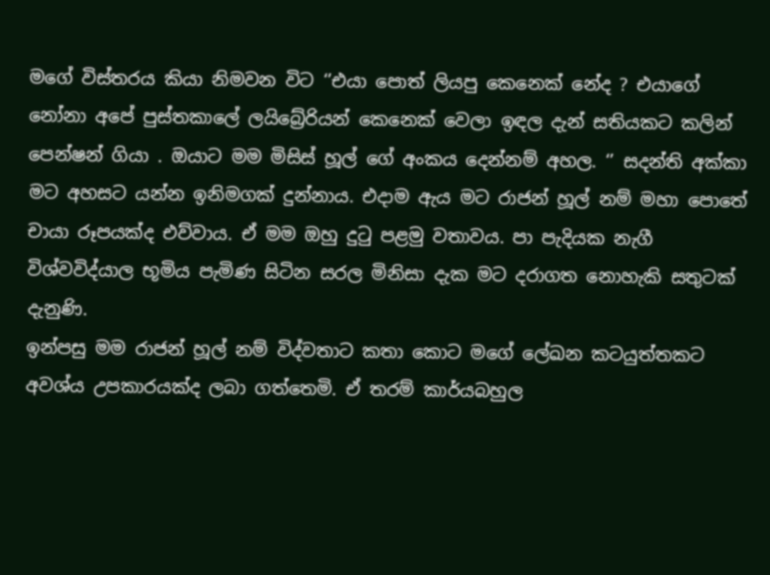මගේ විස්තරය කියා නිමවන විට ‘’එයා පොත් ලියපු කෙනෙක් නේද ? එයාගේ නෝනා අපේ පුස්තකාලේ ලයිබ්‍රේරියන් කෙනෙක් වෙලා ඉඳල දැන් සතියකට කලින් පෙන්ෂන් ගියා . ඔයාට මම මිසිස් හූල් ගේ අංකය දෙන්නම් අහල. ‘’ සදන්ති අක්කා මට අහසට යන්න ඉනිමගක් දුන්නාය. එදාම ඇය මට රාජන් හූල් නම් මහා පොතේ චායා රූපයක්ද එව්වාය. ඒ මම ඔහු දුටු පළමු වතාවය. පා පැදියක නැගී විශ්වවිද්යාල භූමිය පැමිණ සිටින සරල මිනිසා දැක මට දරාගත නොහැකි සතුටක් දැනුණි.
ඉන්පසු මම රාජන් හූල් නම් විද්වතාට කතා කොට මගේ ලේඛන කටයුත්තකට අවශ්ය උපකාරයක්ද ලබා ගත්තෙමි. ඒ තරම් කාර්යබහුල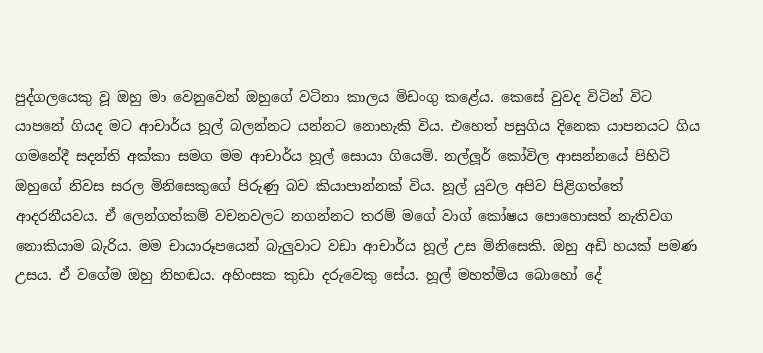පුද්ගලයෙකු වූ ඔහු මා වෙනුවෙන් ඔහුගේ වටිනා කාලය මිඩංගු කළේය. කෙසේ වුවද විටින් විට යාපනේ ගියද මට ආචාර්ය හූල් බලන්නට යන්නට නොහැකි විය. එහෙත් පසුගිය දිනෙක යාපනයට ගිය ගමනේදී සදන්ති අක්කා සමග මම ආචාර්ය හූල් සොයා ගියෙමි. නල්ලූර් කෝවිල ආසන්නයේ පිහිටි ඔහුගේ නිවස සරල මිනිසෙකුගේ පිරුණු බව කියාපාන්නක් විය. හූල් යුවල අපිව පිළිගත්තේ ආදරනීයවය. ඒ ලෙන්ගත්කම් වචනවලට නගන්නට තරම් මගේ වාග් කෝෂය පොහොසත් නැතිවග නොකියාම බැරිය. මම චායාරූපයෙන් බැලුවාට වඩා ආචාර්ය හූල් උස මිනිසෙකි. ඔහු අඩි හයක් පමණ උසය. ඒ වගේම ඔහු නිහඬය. අහිංසක කුඩා දරුවෙකු සේය. හූල් මහත්මිය බොහෝ දේ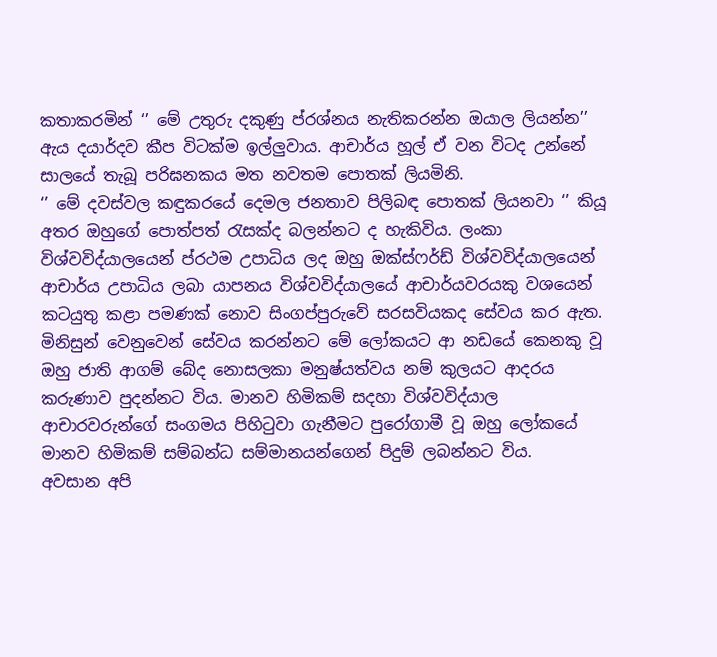කතාකරමින් ‘’ මේ උතුරු දකුණු ප්රශ්නය නැතිකරන්න ඔයාල ලියන්න’’ ඇය දයාර්දව කීප විටක්ම ඉල්ලුවාය. ආචාර්ය හූල් ඒ වන විටද උන්නේ සාලයේ තැබූ පරිඝනකය මත නවතම පොතක් ලියමිනි.
‘’ මේ දවස්වල කඳුකරයේ දෙමල ජනතාව පිලිබඳ පොතක් ලියනවා ‘’ කියූ අතර ඔහුගේ පොත්පත් රැසක්ද බලන්නට ද හැකිවිය. ලංකා විශ්වවිද්යාලයෙන් ප්රථම උපාධිය ලද ඔහු ඔක්ස්ෆර්ඩ් විශ්වවිද්යාලයෙන් ආචාර්ය උපාධිය ලබා යාපනය විශ්වවිද්යාලයේ ආචාර්යවරයකු වශයෙන් කටයුතු කළා පමණක් නොව සිංගප්පුරුවේ සරසවියකද සේවය කර ඇත. මිනිසුන් වෙනුවෙන් සේවය කරන්නට මේ ලෝකයට ආ නඩයේ කෙනකු වූ ඔහු ජාති ආගම් බේද නොසලකා මනුෂ්යත්වය නම් කුලයට ආදරය කරුණාව පුදන්නට විය. මානව හිමිකම් සදහා විශ්වවිද්යාල ආචාරවරුන්ගේ සංගමය පිහිටුවා ගැනීමට පුරෝගාමී වූ ඔහු ලෝකයේ මානව හිමිකම් සම්බන්ධ සම්මානයන්ගෙන් පිදුම් ලබන්නට විය.
අවසාන අපි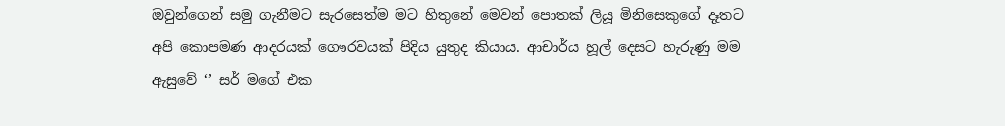ඔවුන්ගෙන් සමු ගැනීමට සැරසෙත්ම මට හිතුනේ මෙවන් පොතක් ලියූ මිනිසෙකුගේ දෑතට අපි කොපමණ ආදරයක් ගෞරවයක් පිදිය යුතුද කියාය. ආචාර්ය හූල් දෙසට හැරුණු මම ඇසුවේ ‘’ සර් මගේ එක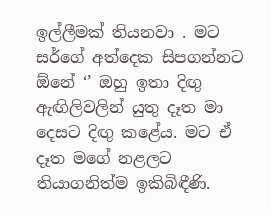ඉල්ලීමක් තියනවා . මට සර්ගේ අත්දෙක සිපගන්නට ඕනේ ‘’ ඔහු ඉතා දිඟු ඇඟිලිවලින් යුතු දෑත මා දෙසට දිඟු කළේය. මට ඒ දෑත මගේ නළලට තියාගනිත්ම ඉකිබිඳීණි.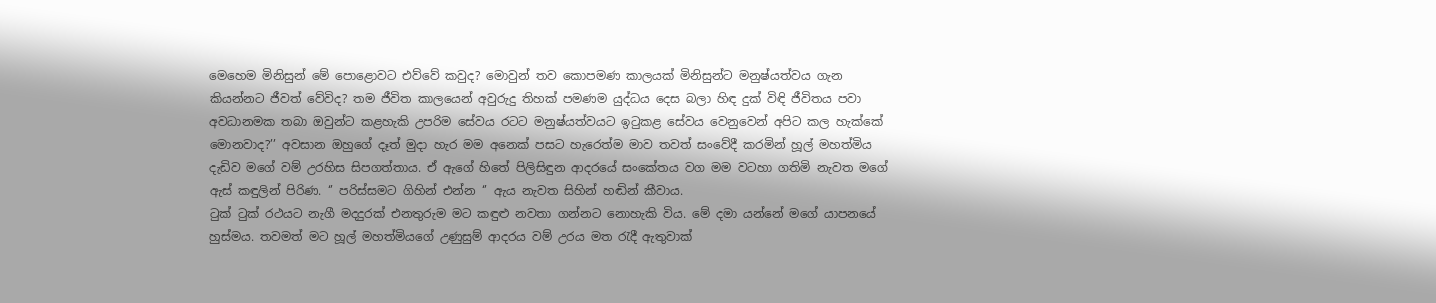මෙහෙම මිනිසුන් මේ පොළොවට එව්වේ කවුද? මොවුන් තව කොපමණ කාලයක් මිනිසුන්ට මනුෂ්යත්වය ගැන කියන්නට ජීවත් වේවිද? තම ජීවිත කාලයෙන් අවුරුදු තිහක් පමණම යුද්ධය දෙස බලා හිඳ දුක් විඳි ජීවිතය පවා අවධානමක තබා ඔවුන්ට කළහැකි උපරිම සේවය රටට මනුෂ්යත්වයට ඉටුකළ සේවය වෙනුවෙන් අපිට කල හැක්කේ මොනවාද?’’ අවසාන ඔහුගේ දෑත් මුදා හැර මම අනෙක් පසට හැරෙත්ම මාව තවත් සංවේදී කරමින් හූල් මහත්මිය දැඩිව මගේ වම් උරහිස සිපගත්තාය. ඒ ඇගේ හිතේ පිලිසිඳුන ආදරයේ සංකේතය වග මම වටහා ගතිමි නැවත මගේ ඇස් කඳුලින් පිරිණ. ‘’ පරිස්සමට ගිහින් එන්න ‘’ ඇය නැවත සිහින් හඬින් කීවාය.
ටුක් ටුක් රථයට නැගී මදදුරක් එනතුරුම මට කඳුළු නවතා ගන්නට නොහැකි විය. මේ දමා යන්නේ මගේ යාපනයේ හුස්මය. තවමත් මට හූල් මහත්මියගේ උණුසුම් ආදරය වම් උරය මත රැදී ඇතුවාක්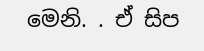මෙනි. . ඒ සිප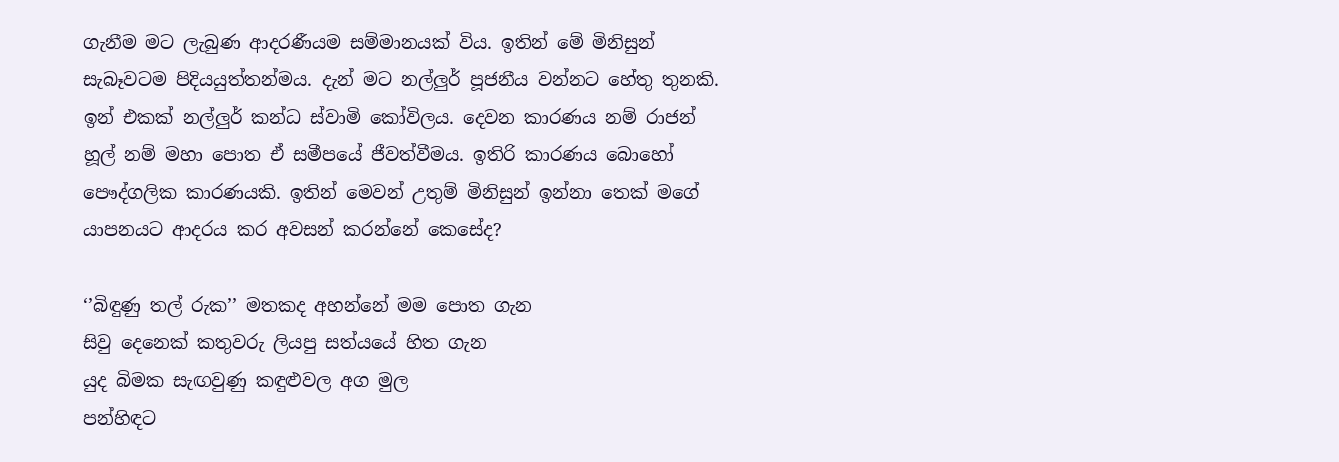ගැනීම මට ලැබුණ ආදරණීයම සම්මානයක් විය. ඉතින් මේ මිනිසුන් සැබෑවටම පිදියයුත්තන්මය. දැන් මට නල්ලුර් පූජනීය වන්නට හේතු තුනකි. ඉන් එකක් නල්ලුර් කන්ධ ස්වාමි කෝවිලය. දෙවන කාරණය නම් රාජන් හූල් නම් මහා පොත ඒ සමීපයේ ජීවත්වීමය. ඉතිරි කාරණය බොහෝ පෞද්ගලික කාරණයකි. ඉතින් මෙවන් උතුම් මිනිසුන් ඉන්නා තෙක් මගේ යාපනයට ආදරය කර අවසන් කරන්නේ කෙසේද?

‘’බිඳුණු තල් රුක’’ මතකද අහන්නේ මම පොත ගැන
සිවු දෙනෙක් කතුවරු ලියපු සත්යයේ හිත ගැන
යුද බිමක සැඟවුණු කඳුළුවල අග මුල
පන්හිඳට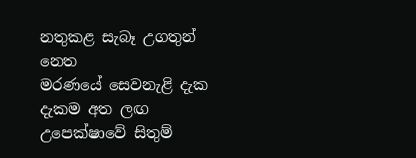නතුකළ සැබෑ උගතුන් නෙත
මරණයේ සෙවනැළි දැක දැකම අත ලඟ
උපෙක්ෂාවේ සිතුම්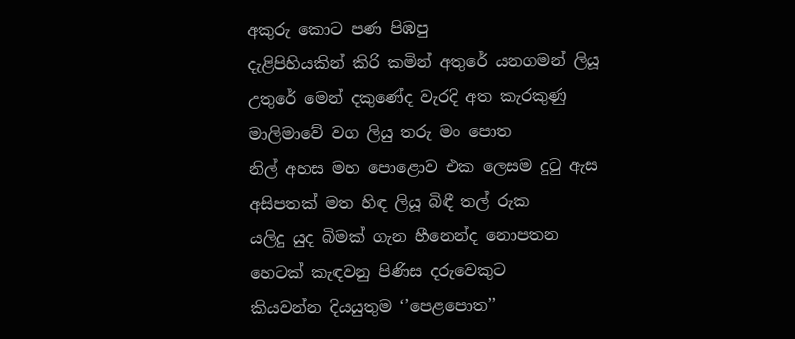අකුරු කොට පණ පිඹපු
දැළිපිහියකින් කිරි කමින් අතුරේ යනගමන් ලියූ
උතුරේ මෙන් දකුණේද වැරදි අත කැරකුණු
මාලිමාවේ වග ලියු තරු මං පොත
නිල් අහස මහ පොළොව එක ලෙසම දුටු ඇස
අසිපතක් මත හිඳ ලියූ බිඳී තල් රුක
යලිදු යුද බිමක් ගැන හීනෙන්ද නොපතන
හෙටක් කැඳවනු පිණිස දරුවෙකුට
කියවන්න දියයුතුම ‘’පෙළපොත’’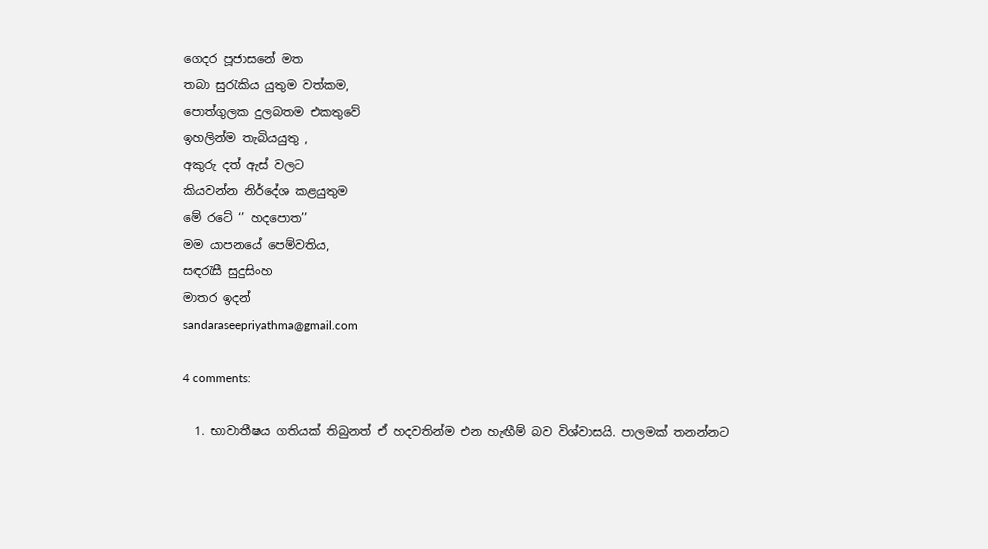ගෙදර පූජාසනේ මත
තබා සුරැකිය යුතුම වත්කම,
පොත්ගුලක දුලබතම එකතුවේ
ඉහලින්ම තැබියයුතු ,
අකුරු දත් ඇස් වලට
කියවන්න නිර්දේශ කළයුතුම
මේ රටේ ‘’ හදපොත’’
මම යාපනයේ පෙම්වතිය,
සඳරැසී සුදුසිංහ
මාතර ඉදන්
sandaraseepriyathma@gmail.com

4 comments:

  1. භාවාතීෂය ගතියක් තිබුනත් ඒ හදවතින්ම එන හැඟීම් බව විශ්වාසයි. පාලමක් තනන්නට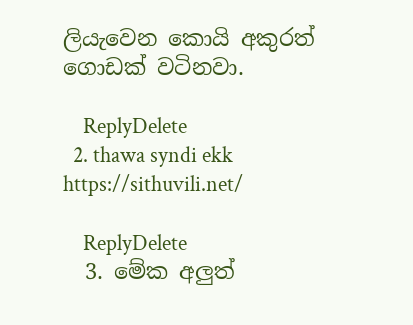ලියැවෙන කොයි අකුරත් ගොඩක් වටිනවා.

    ReplyDelete
  2. thawa syndi ekk https://sithuvili.net/

    ReplyDelete
  3. මේක අලුත්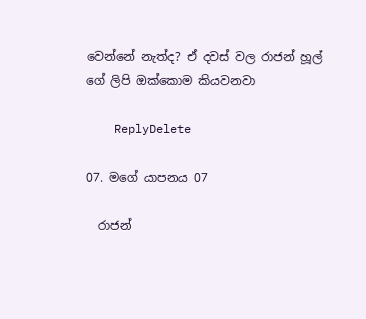වෙන්නේ නැත්ද? ඒ දවස් වල රාජන් හූල් ගේ ලිපි ඔක්කොම කියවනවා

    ReplyDelete

07. මගේ යාපනය 07

  රාජන්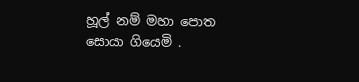හූල් නම් මහා පොත සොයා ගියෙමි .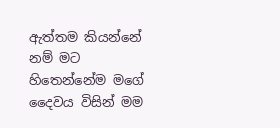ඇත්තම කියන්නේ නම් මට හිතෙන්නේම මගේ දෛවය විසින් මම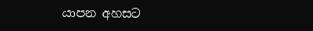යාපන අහසට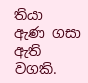තියා ඇණ ගසා ඇති වගකි.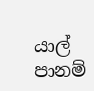යාල් පානම්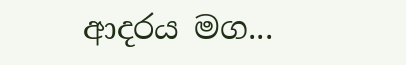ආදරය මග...